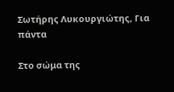Σωτήρης Λυκουργιώτης, Για πάντα

Στο σώμα της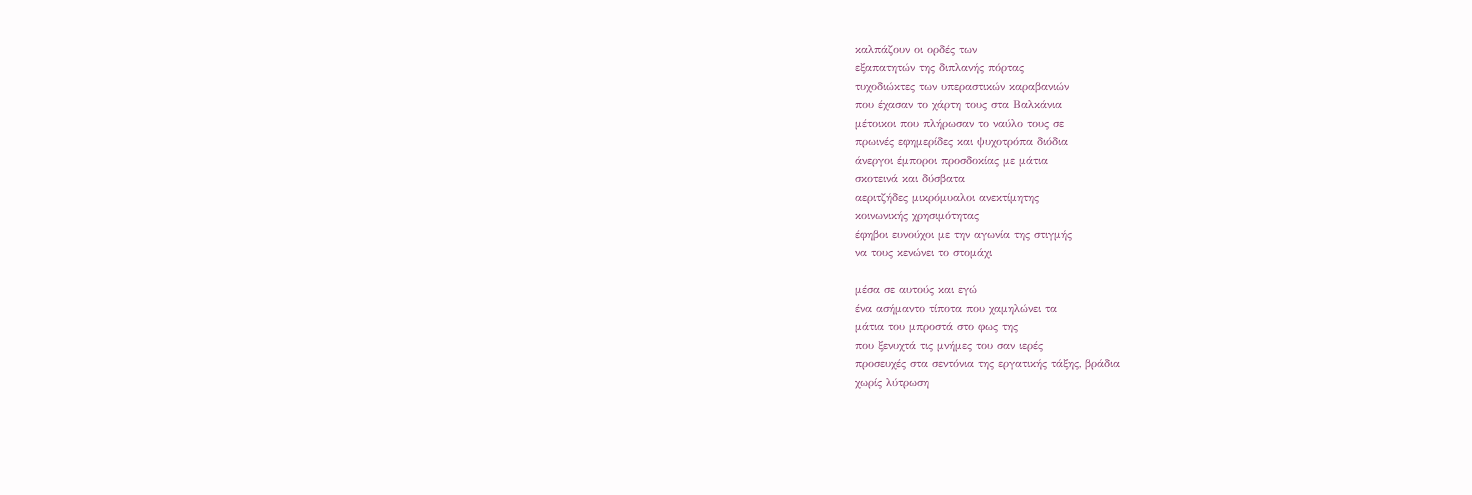καλπάζουν οι ορδές των
εξαπατητών της διπλανής πόρτας
τυχοδιώκτες των υπεραστικών καραβανιών
που έχασαν το χάρτη τους στα Βαλκάνια
μέτοικοι που πλήρωσαν το ναύλο τους σε
πρωινές εφημερίδες και ψυχοτρόπα διόδια
άνεργοι έμποροι προσδοκίας με μάτια
σκοτεινά και δύσβατα
αεριτζήδες μικρόμυαλοι ανεκτίμητης
κοινωνικής χρησιμότητας
έφηβοι ευνούχοι με την αγωνία της στιγμής
να τους κενώνει το στομάχι

μέσα σε αυτούς και εγώ
ένα ασήμαντο τίποτα που χαμηλώνει τα
μάτια του μπροστά στο φως της
που ξενυχτά τις μνήμες του σαν ιερές
προσευχές στα σεντόνια της εργατικής τάξης, βράδια
χωρίς λύτρωση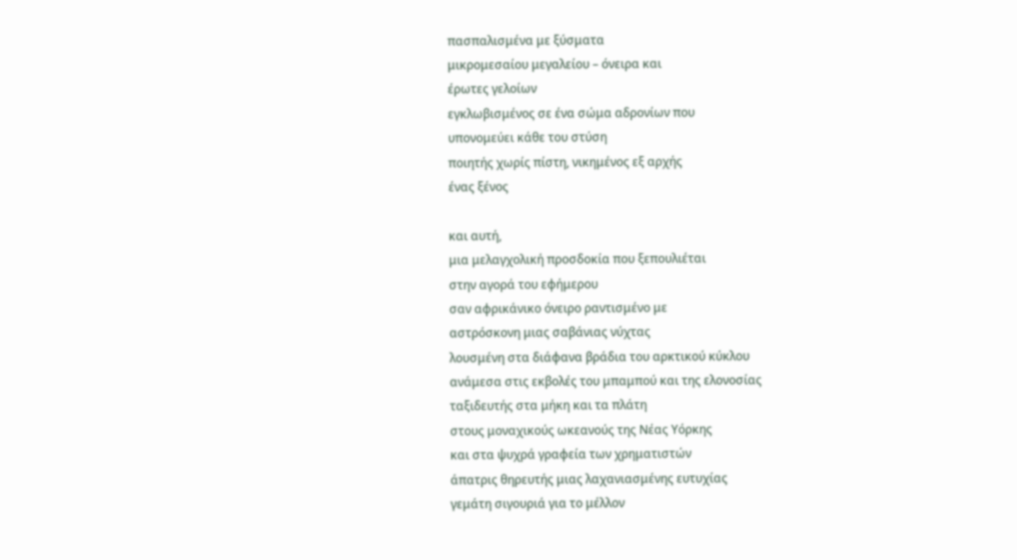πασπαλισμένα με ξύσματα
μικρομεσαίου μεγαλείου – όνειρα και
έρωτες γελοίων
εγκλωβισμένος σε ένα σώμα αδρονίων που
υπονομεύει κάθε του στύση
ποιητής χωρίς πίστη, νικημένος εξ αρχής
ένας ξένος

και αυτή,
μια μελαγχολική προσδοκία που ξεπουλιέται
στην αγορά του εφήμερου
σαν αφρικάνικο όνειρο ραντισμένο με
αστρόσκονη μιας σαβάνιας νύχτας
λουσμένη στα διάφανα βράδια του αρκτικού κύκλου
ανάμεσα στις εκβολές του μπαμπού και της ελονοσίας
ταξιδευτής στα μήκη και τα πλάτη
στους μοναχικούς ωκεανούς της Νέας Υόρκης
και στα ψυχρά γραφεία των χρηματιστών
άπατρις θηρευτής μιας λαχανιασμένης ευτυχίας
γεμάτη σιγουριά για το μέλλον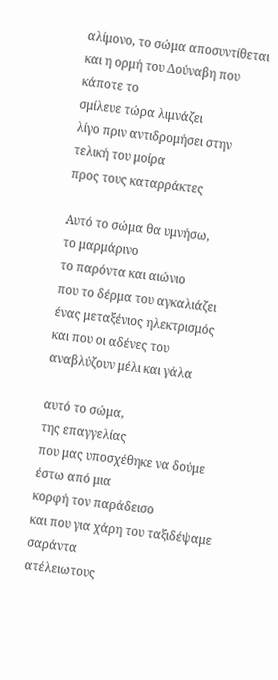αλίμονο, το σώμα αποσυντίθεται
και η ορμή του Δούναβη που κάποτε το
σμίλευε τώρα λιμνάζει
λίγο πριν αντιδρομήσει στην τελική του μοίρα
προς τους καταρράκτες

Αυτό το σώμα θα υμνήσω,
το μαρμάρινο
το παρόντα και αιώνιο
που το δέρμα του αγκαλιάζει ένας μεταξένιος ηλεκτρισμός
και που οι αδένες του αναβλύζουν μέλι και γάλα

αυτό το σώμα,
της επαγγελίας
που μας υποσχέθηκε να δούμε έστω από μια
κορφή τον παράδεισο
και που για χάρη του ταξιδέψαμε σαράντα
ατέλειωτους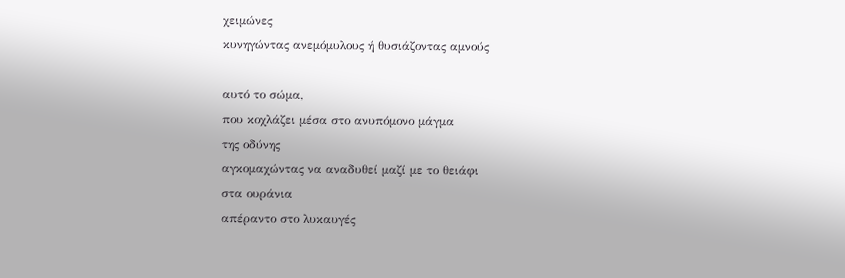χειμώνες
κυνηγώντας ανεμόμυλους ή θυσιάζοντας αμνούς

αυτό το σώμα,
που κοχλάζει μέσα στο ανυπόμονο μάγμα
της οδύνης
αγκομαχώντας να αναδυθεί μαζί με το θειάφι
στα ουράνια
απέραντο στο λυκαυγές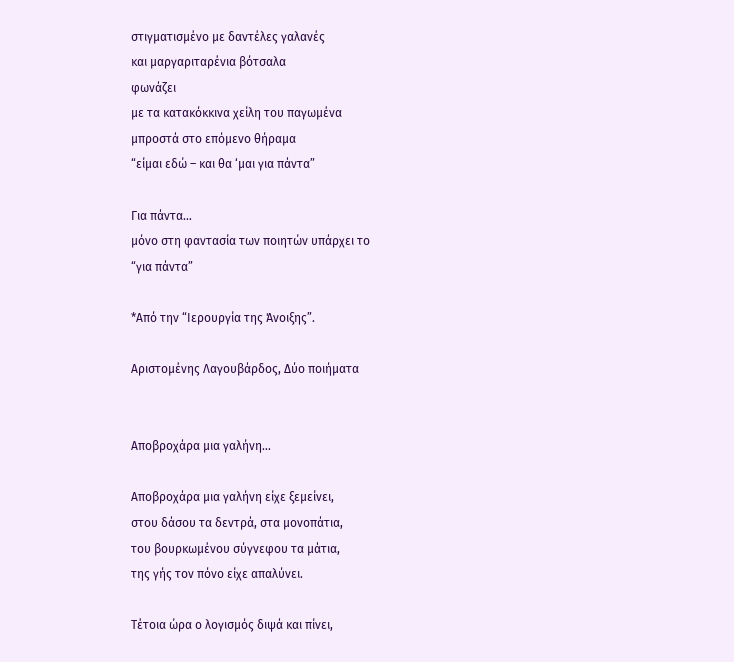στιγματισμένο με δαντέλες γαλανές
και μαργαριταρένια βότσαλα
φωνάζει
με τα κατακόκκινα χείλη του παγωμένα
μπροστά στο επόμενο θήραμα
“είμαι εδώ – και θα ‘μαι για πάντα”

Για πάντα…
μόνο στη φαντασία των ποιητών υπάρχει το
“για πάντα”

*Από την “Ιερουργία της Άνοιξης”.

Αριστομένης Λαγουβάρδος, Δύο ποιήματα


Αποβροχάρα μια γαλήνη…

Αποβροχάρα μια γαλήνη είχε ξεμείνει,
στου δάσου τα δεντρά, στα μονοπάτια,
του βουρκωμένου σύγνεφου τα μάτια,
της γής τον πόνο είχε απαλύνει.

Τέτοια ώρα ο λογισμός διψά και πίνει,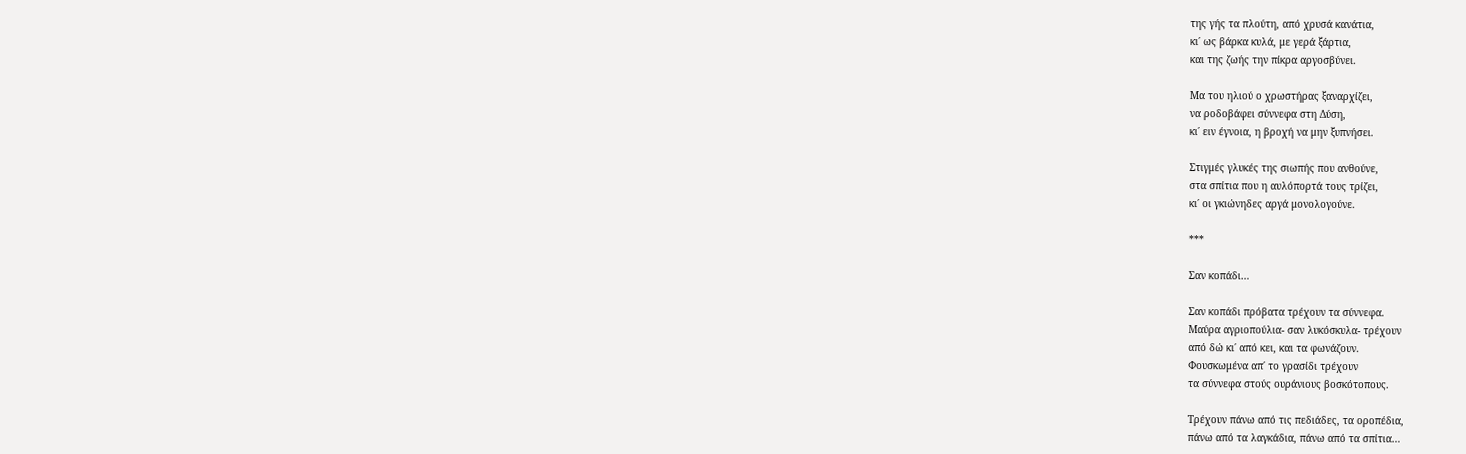της γής τα πλούτη, από χρυσά κανάτια,
κι΄ ως βάρκα κυλά, με γερά ξάρτια,
και της ζωής την πίκρα αργοσβύνει.

Μα του ηλιού ο χρωστήρας ξαναρχίζει,
να ροδοβάφει σύννεφα στη Δύση,
κι΄ ειν έγνοια, η βροχή να μην ξυπνήσει.

Στιγμές γλυκές της σιωπής που ανθούνε,
στα σπίτια που η αυλόπορτά τους τρίζει,
κι΄ οι γκιώνηδες αργά μονολογούνε.

***

Σαν κοπάδι…

Σαν κοπάδι πρόβατα τρέχουν τα σύννεφα.
Μαύρα αγριοπούλια- σαν λυκόσκυλα- τρέχουν
από δώ κι΄ από κει, και τα φωνάζουν.
Φουσκωμένα απ΄ το γρασίδι τρέχουν
τα σύννεφα στούς ουράνιους βοσκότοπους.

Τρέχουν πάνω από τις πεδιάδες, τα οροπέδια,
πάνω από τα λαγκάδια, πάνω από τα σπίτια…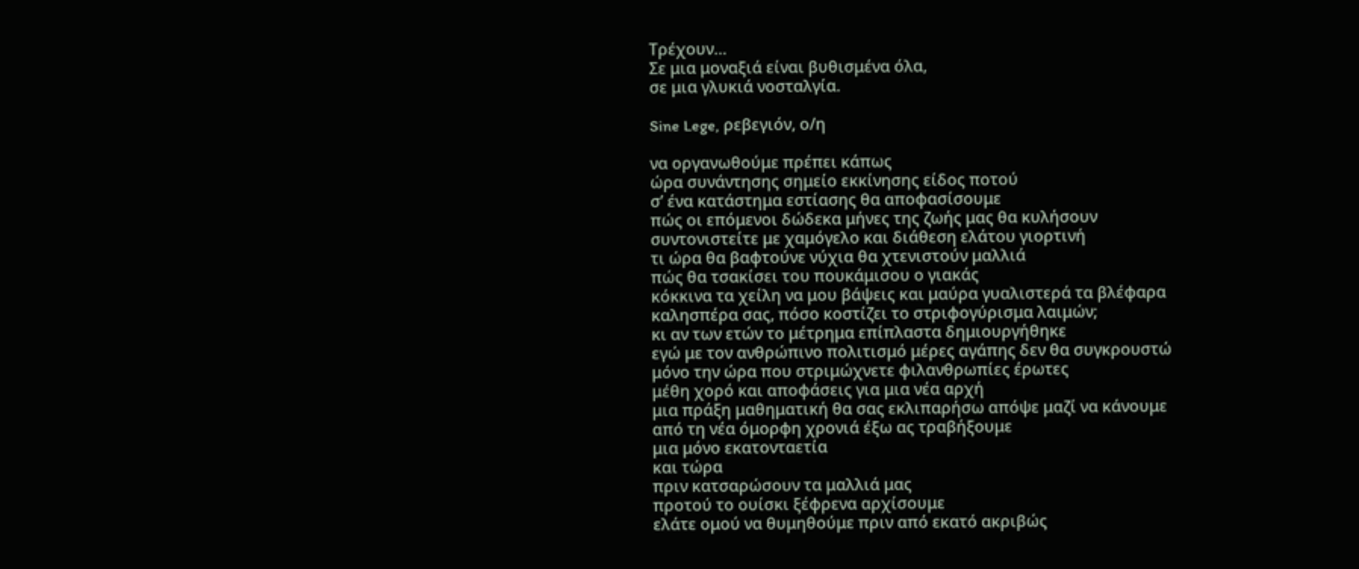Τρέχουν…
Σε μια μοναξιά είναι βυθισμένα όλα,
σε μια γλυκιά νοσταλγία.

Sine Lege, ρεβεγιόν, ο/η

να οργανωθούμε πρέπει κάπως
ώρα συνάντησης σημείο εκκίνησης είδος ποτού
σ’ ένα κατάστημα εστίασης θα αποφασίσουμε
πώς οι επόμενοι δώδεκα μήνες της ζωής μας θα κυλήσουν
συντονιστείτε με χαμόγελο και διάθεση ελάτου γιορτινή
τι ώρα θα βαφτούνε νύχια θα χτενιστούν μαλλιά
πώς θα τσακίσει του πουκάμισου ο γιακάς
κόκκινα τα χείλη να μου βάψεις και μαύρα γυαλιστερά τα βλέφαρα
καλησπέρα σας, πόσο κοστίζει το στριφογύρισμα λαιμών;
κι αν των ετών το μέτρημα επίπλαστα δημιουργήθηκε
εγώ με τον ανθρώπινο πολιτισμό μέρες αγάπης δεν θα συγκρουστώ
μόνο την ώρα που στριμώχνετε φιλανθρωπίες έρωτες
μέθη χορό και αποφάσεις για μια νέα αρχή
μια πράξη μαθηματική θα σας εκλιπαρήσω απόψε μαζί να κάνουμε
από τη νέα όμορφη χρονιά έξω ας τραβήξουμε
μια μόνο εκατονταετία
και τώρα
πριν κατσαρώσουν τα μαλλιά μας
προτού το ουίσκι ξέφρενα αρχίσουμε
ελάτε ομού να θυμηθούμε πριν από εκατό ακριβώς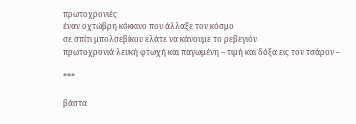πρωτοχρονιές
έναν οχτώβρη κόκκινο που άλλαξε τον κόσμο
σε σπίτι μπολσεβίκου ελάτε να κάνουμε το ρεβεγιόν
πρωτοχρονιά λευκή φτωχή και παγωμένη – τιμή και δόξα εις τον τσάρον –

***

βάστα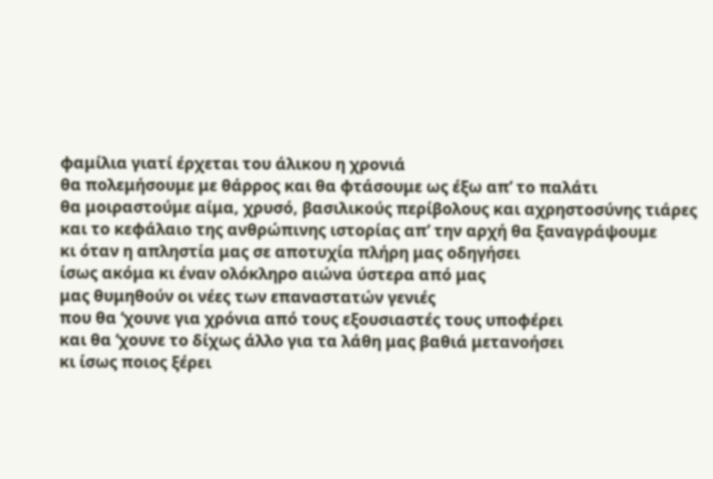φαμίλια γιατί έρχεται του άλικου η χρονιά
θα πολεμήσουμε με θάρρος και θα φτάσουμε ως έξω απ’ το παλάτι
θα μοιραστούμε αίμα, χρυσό, βασιλικούς περίβολους και αχρηστοσύνης τιάρες
και το κεφάλαιο της ανθρώπινης ιστορίας απ’ την αρχή θα ξαναγράψουμε
κι όταν η απληστία μας σε αποτυχία πλήρη μας οδηγήσει
ίσως ακόμα κι έναν ολόκληρο αιώνα ύστερα από μας
μας θυμηθούν οι νέες των επαναστατών γενιές
που θα ‘χουνε για χρόνια από τους εξουσιαστές τους υποφέρει
και θα ‘χουνε το δίχως άλλο για τα λάθη μας βαθιά μετανοήσει
κι ίσως ποιος ξέρει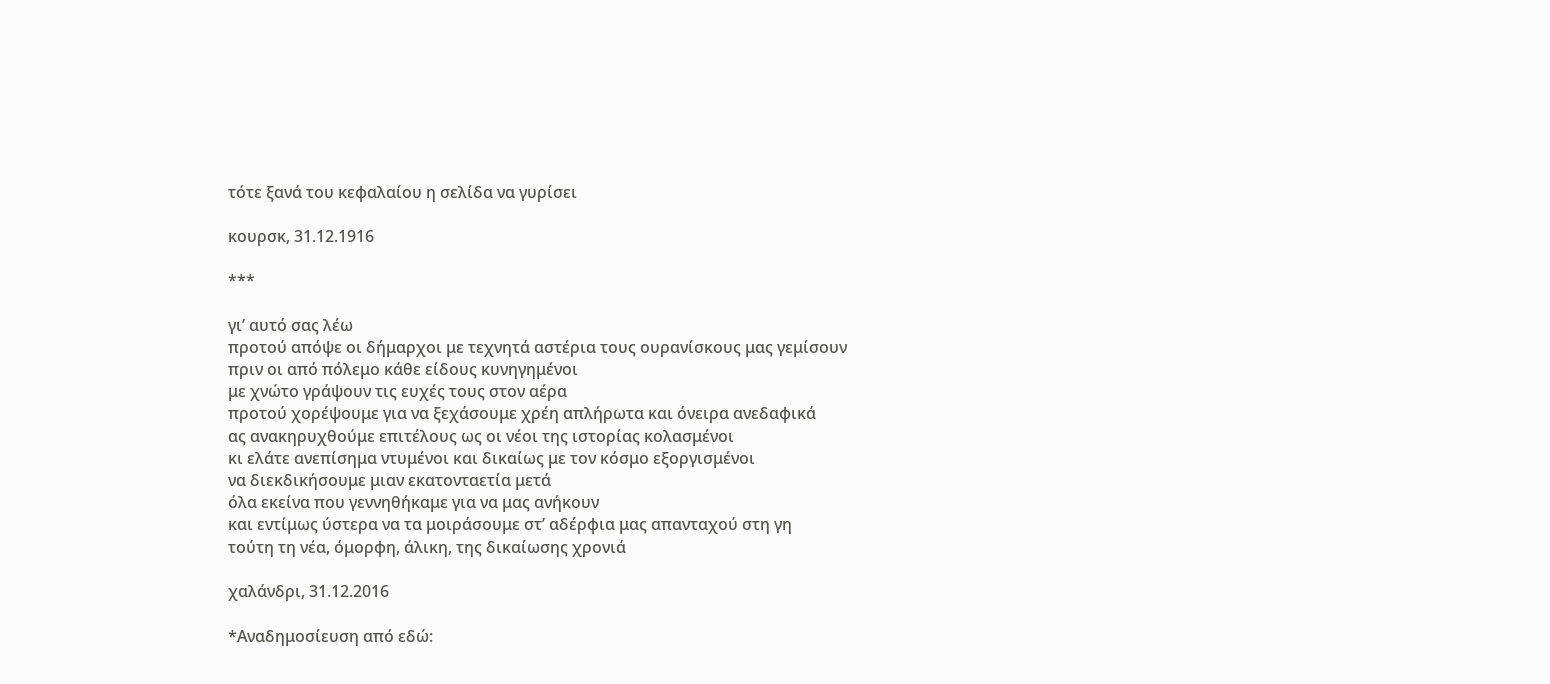τότε ξανά του κεφαλαίου η σελίδα να γυρίσει

κουρσκ, 31.12.1916

***

γι’ αυτό σας λέω
προτού απόψε οι δήμαρχοι με τεχνητά αστέρια τους ουρανίσκους μας γεμίσουν
πριν οι από πόλεμο κάθε είδους κυνηγημένοι
με χνώτο γράψουν τις ευχές τους στον αέρα
προτού χορέψουμε για να ξεχάσουμε χρέη απλήρωτα και όνειρα ανεδαφικά
ας ανακηρυχθούμε επιτέλους ως οι νέοι της ιστορίας κολασμένοι
κι ελάτε ανεπίσημα ντυμένοι και δικαίως με τον κόσμο εξοργισμένοι
να διεκδικήσουμε μιαν εκατονταετία μετά
όλα εκείνα που γεννηθήκαμε για να μας ανήκουν
και εντίμως ύστερα να τα μοιράσουμε στ’ αδέρφια μας απανταχού στη γη
τούτη τη νέα, όμορφη, άλικη, της δικαίωσης χρονιά

χαλάνδρι, 31.12.2016

*Αναδημοσίευση από εδώ: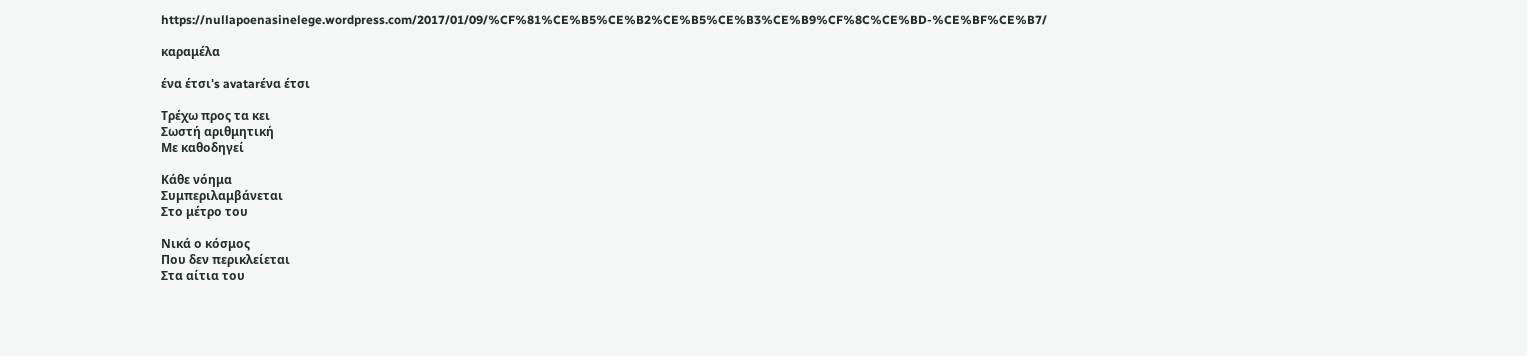https://nullapoenasinelege.wordpress.com/2017/01/09/%CF%81%CE%B5%CE%B2%CE%B5%CE%B3%CE%B9%CF%8C%CE%BD-%CE%BF%CE%B7/

καραμέλα

ένα έτσι's avatarένα έτσι

Τρέχω προς τα κει
Σωστή αριθμητική
Με καθοδηγεί

Κάθε νόημα
Συμπεριλαμβάνεται
Στο μέτρο του

Νικά ο κόσμος
Που δεν περικλείεται
Στα αίτια του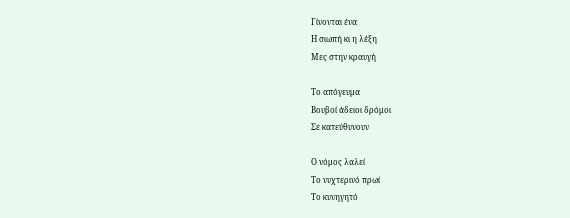Γίνονται ένα
Η σιωπή κι η λέξη
Μες στην κραυγή

Το απόγευμα
Βουβοί άδειοι δρόμοι
Σε κατεύθυνουν

Ο νόμος λαλεί
Το νυχτερινό πρωί
Το κυνηγητό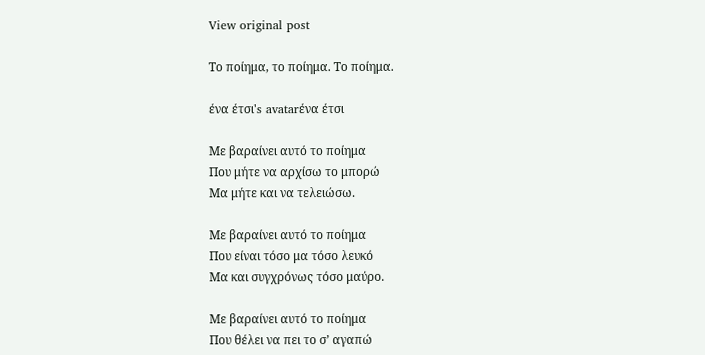View original post

Το ποίημα, το ποίημα. Το ποίημα.

ένα έτσι's avatarένα έτσι

Με βαραίνει αυτό το ποίημα
Που μήτε να αρχίσω το μπορώ
Μα μήτε και να τελειώσω.

Με βαραίνει αυτό το ποίημα
Που είναι τόσο μα τόσο λευκό
Μα και συγχρόνως τόσο μαύρο.

Με βαραίνει αυτό το ποίημα
Που θέλει να πει το σ’ αγαπώ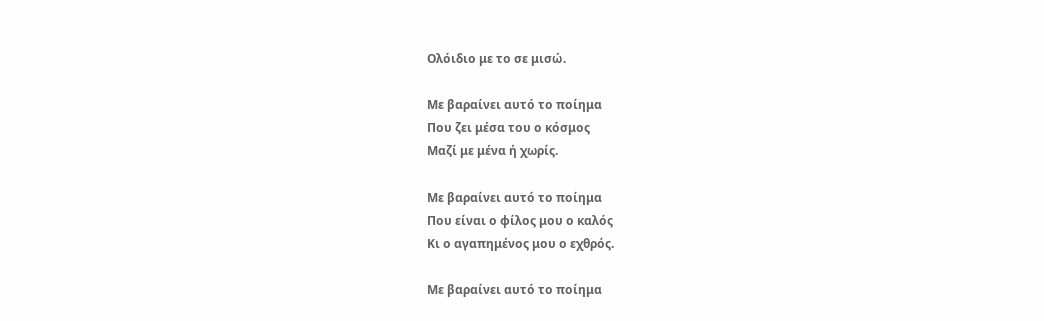Ολόιδιο με το σε μισώ.

Με βαραίνει αυτό το ποίημα
Που ζει μέσα του ο κόσμος
Μαζί με μένα ή χωρίς.

Με βαραίνει αυτό το ποίημα
Που είναι ο φίλος μου ο καλός
Κι ο αγαπημένος μου ο εχθρός.

Με βαραίνει αυτό το ποίημα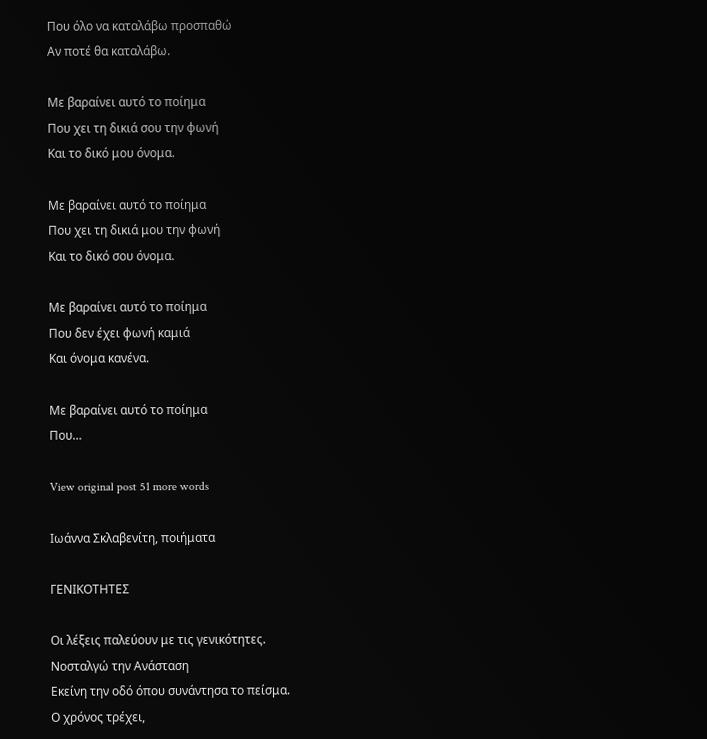Που όλο να καταλάβω προσπαθώ
Αν ποτέ θα καταλάβω.

Με βαραίνει αυτό το ποίημα
Που χει τη δικιά σου την φωνή
Και το δικό μου όνομα.

Με βαραίνει αυτό το ποίημα
Που χει τη δικιά μου την φωνή
Και το δικό σου όνομα.

Με βαραίνει αυτό το ποίημα
Που δεν έχει φωνή καμιά
Και όνομα κανένα.

Με βαραίνει αυτό το ποίημα
Που…

View original post 51 more words

Ιωάννα Σκλαβενίτη, ποιήματα

ΓΕΝΙΚΟΤΗΤΕΣ

Οι λέξεις παλεύουν με τις γενικότητες.
Νοσταλγώ την Ανάσταση
Εκείνη την οδό όπου συνάντησα το πείσμα.
Ο χρόνος τρέχει,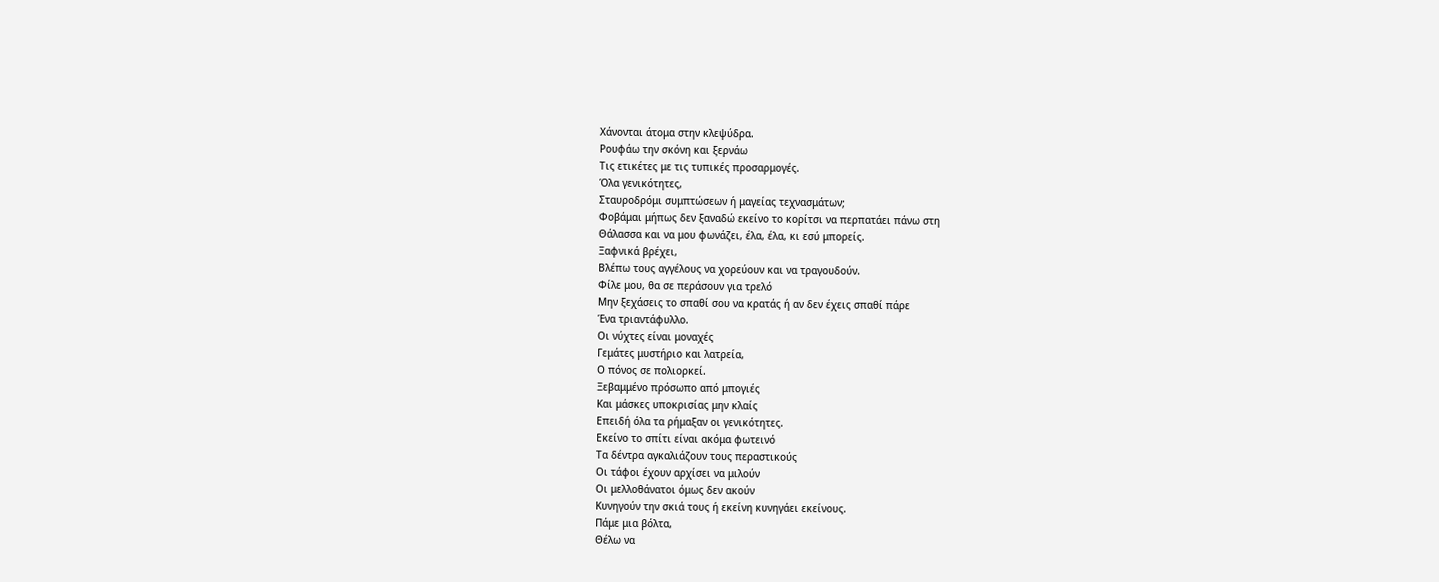Χάνονται άτομα στην κλεψύδρα.
Ρουφάω την σκόνη και ξερνάω
Τις ετικέτες με τις τυπικές προσαρμογές.
Όλα γενικότητες,
Σταυροδρόμι συμπτώσεων ή μαγείας τεχνασμάτων;
Φοβάμαι μήπως δεν ξαναδώ εκείνο το κορίτσι να περπατάει πάνω στη
Θάλασσα και να μου φωνάζει, έλα, έλα, κι εσύ μπορείς.
Ξαφνικά βρέχει,
Βλέπω τους αγγέλους να χορεύουν και να τραγουδούν.
Φίλε μου, θα σε περάσουν για τρελό
Μην ξεχάσεις το σπαθί σου να κρατάς ή αν δεν έχεις σπαθί πάρε
Ένα τριαντάφυλλο.
Οι νύχτες είναι μοναχές
Γεμάτες μυστήριο και λατρεία,
Ο πόνος σε πολιορκεί.
Ξεβαμμένο πρόσωπο από μπογιές
Και μάσκες υποκρισίας μην κλαίς
Επειδή όλα τα ρήμαξαν οι γενικότητες.
Εκείνο το σπίτι είναι ακόμα φωτεινό
Τα δέντρα αγκαλιάζουν τους περαστικούς
Οι τάφοι έχουν αρχίσει να μιλούν
Οι μελλοθάνατοι όμως δεν ακούν
Κυνηγούν την σκιά τους ή εκείνη κυνηγάει εκείνους.
Πάμε μια βόλτα,
Θέλω να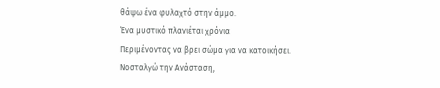θάψω ένα φυλαχτό στην άμμο.
Ένα μυστικό πλανιέται χρόνια
Περιμένοντας να βρει σώμα για να κατοικήσει.
Νοσταλγώ την Ανάσταση,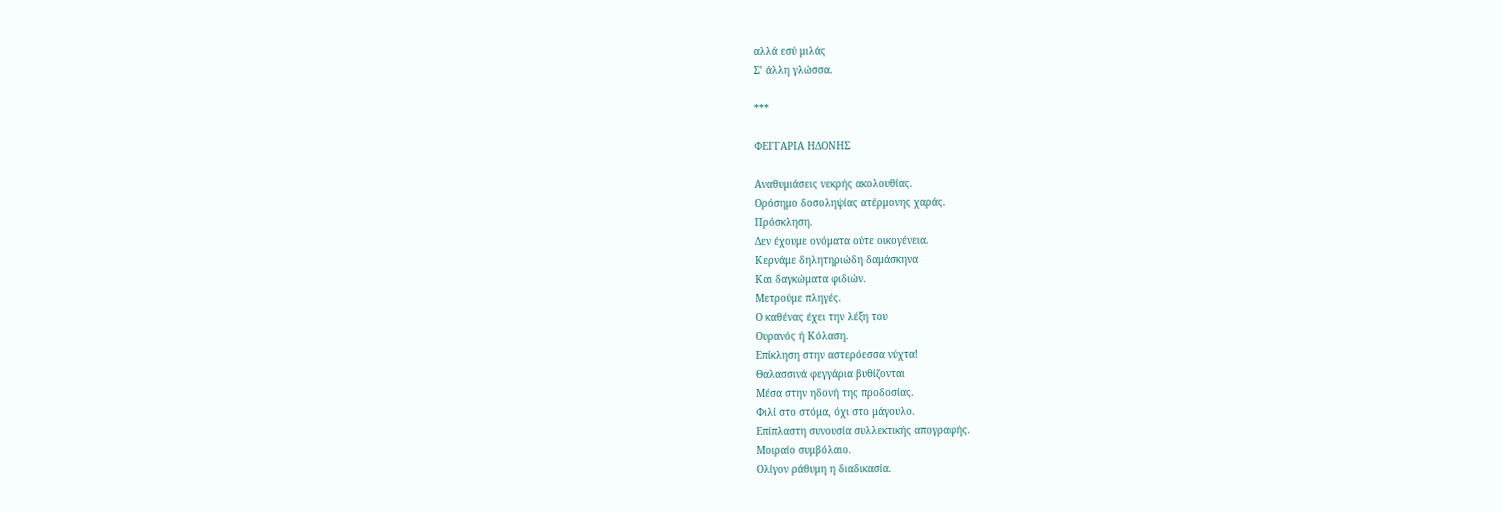αλλά εσύ μιλάς
Σ’ άλλη γλώσσα.

***

ΦΕΓΓΑΡΙΑ ΗΔΟΝΗΣ

Αναθυμιάσεις νεκρής ακολουθίας.
Ορόσημο δοσοληψίας ατέρμονης χαράς.
Πρόσκληση.
Δεν έχουμε ονόματα ούτε οικογένεια.
Κερνάμε δηλητηριώδη δαμάσκηνα
Και δαγκώματα φιδιών.
Μετρούμε πληγές.
Ο καθένας έχει την λέξη του
Ουρανός ή Κόλαση.
Επίκληση στην αστερόεσσα νύχτα!
Θαλασσινά φεγγάρια βυθίζονται
Μέσα στην ηδονή της προδοσίας.
Φιλί στο στόμα, όχι στο μάγουλο.
Επίπλαστη συνουσία συλλεκτικής απογραφής.
Μοιραίο συμβόλαιο.
Ολίγον ράθυμη η διαδικασία.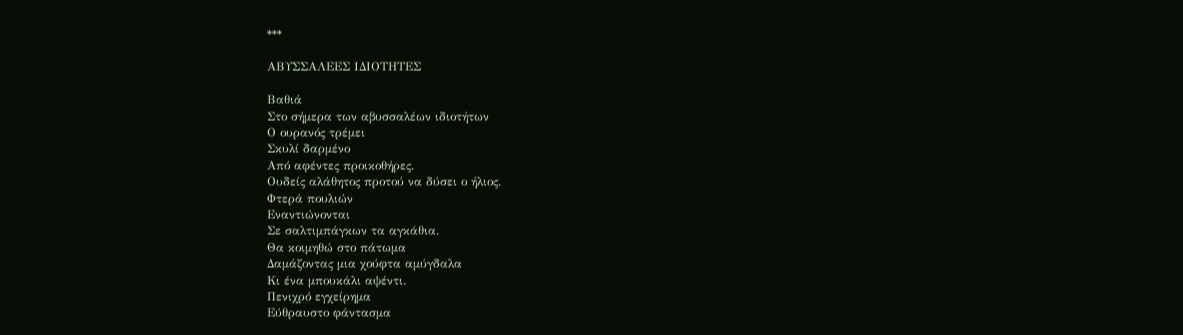***

ΑΒΥΣΣΑΛΕΕΣ ΙΔΙΟΤΗΤΕΣ

Βαθιά
Στο σήμερα των αβυσσαλέων ιδιοτήτων
Ο ουρανός τρέμει
Σκυλί δαρμένο
Από αφέντες προικοθήρες.
Ουδείς αλάθητος προτού να δύσει ο ήλιος.
Φτερά πουλιών
Εναντιώνονται
Σε σαλτιμπάγκων τα αγκάθια.
Θα κοιμηθώ στο πάτωμα
Δαμάζοντας μια χούφτα αμύγδαλα
Κι ένα μπουκάλι αψέντι.
Πενιχρό εγχείρημα
Εύθραυστο φάντασμα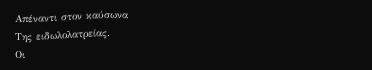Απέναντι στον καύσωνα
Της ειδωλολατρείας.
Οι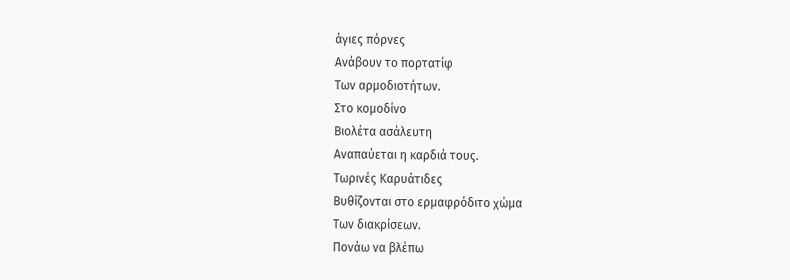άγιες πόρνες
Ανάβουν το πορτατίφ
Των αρμοδιοτήτων.
Στο κομοδίνο
Βιολέτα ασάλευτη
Αναπαύεται η καρδιά τους.
Τωρινές Καρυάτιδες
Βυθίζονται στο ερμαφρόδιτο χώμα
Των διακρίσεων.
Πονάω να βλέπω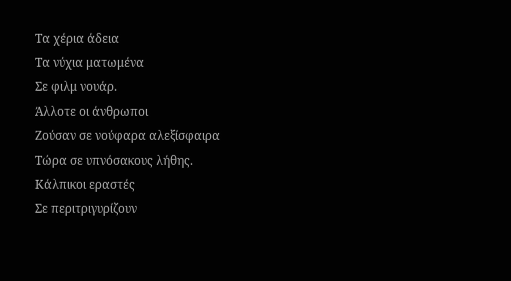Τα χέρια άδεια
Τα νύχια ματωμένα
Σε φιλμ νουάρ.
Άλλοτε οι άνθρωποι
Ζούσαν σε νούφαρα αλεξίσφαιρα
Τώρα σε υπνόσακους λήθης.
Κάλπικοι εραστές
Σε περιτριγυρίζουν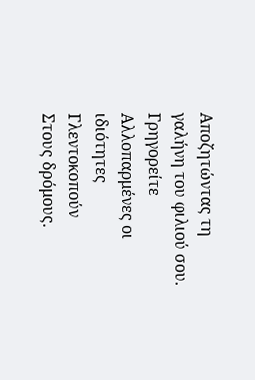Αποζητώντας τη γαλήνη του φιλιού σου.
Γρηγορείτε
Αλλοπαρμένες οι ιδιότητες
Γλεντοκοπούν
Στους δρόμους.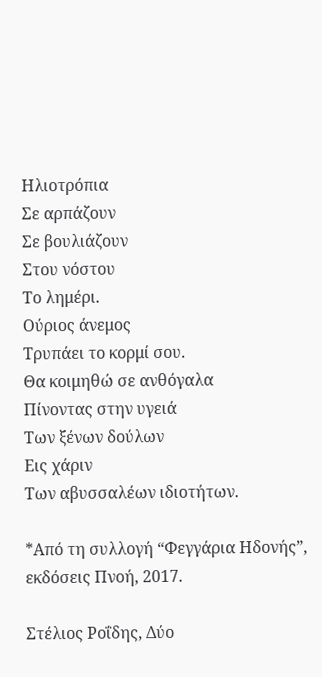Ηλιοτρόπια
Σε αρπάζουν
Σε βουλιάζουν
Στου νόστου
Το λημέρι.
Ούριος άνεμος
Τρυπάει το κορμί σου.
Θα κοιμηθώ σε ανθόγαλα
Πίνοντας στην υγειά
Των ξένων δούλων
Εις χάριν
Των αβυσσαλέων ιδιοτήτων.

*Από τη συλλογή “Φεγγάρια Ηδονής”, εκδόσεις Πνοή, 2017.

Στέλιος Ροΐδης, Δύο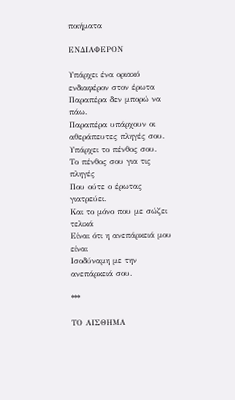ποιήματα

ΕΝΔΙΑΦΕΡΟΝ

Υπάρχει ένα οριακό ενδιαφέρον στον έρωτα
Παραπέρα δεν μπορώ να πάω.
Παραπέρα υπάρχουν οι αθεράπευτες πληγές σου.
Υπάρχει το πένθος σου.
Το πένθος σου για τις πληγές
Που ούτε ο έρωτας γιατρεύει.
Και το μόνο που με σώζει τελικά
Είναι ότι η ανεπάρκειά μου είναι
Ισοδύναμη με την ανεπάρκειά σου.

***

ΤΟ ΑΙΣΘΗΜΑ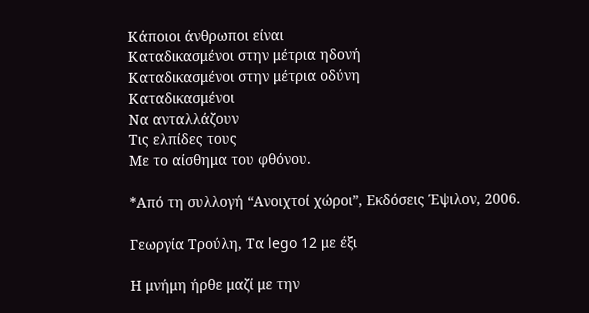Κάποιοι άνθρωποι είναι
Καταδικασμένοι στην μέτρια ηδονή
Καταδικασμένοι στην μέτρια οδύνη
Καταδικασμένοι
Να ανταλλάζουν
Τις ελπίδες τους
Με το αίσθημα του φθόνου.

*Από τη συλλογή “Ανοιχτοί χώροι”, Εκδόσεις Έψιλον, 2006.

Γεωργία Τρούλη, Tα lego 12 με έξι

Η μνήμη ήρθε μαζί με την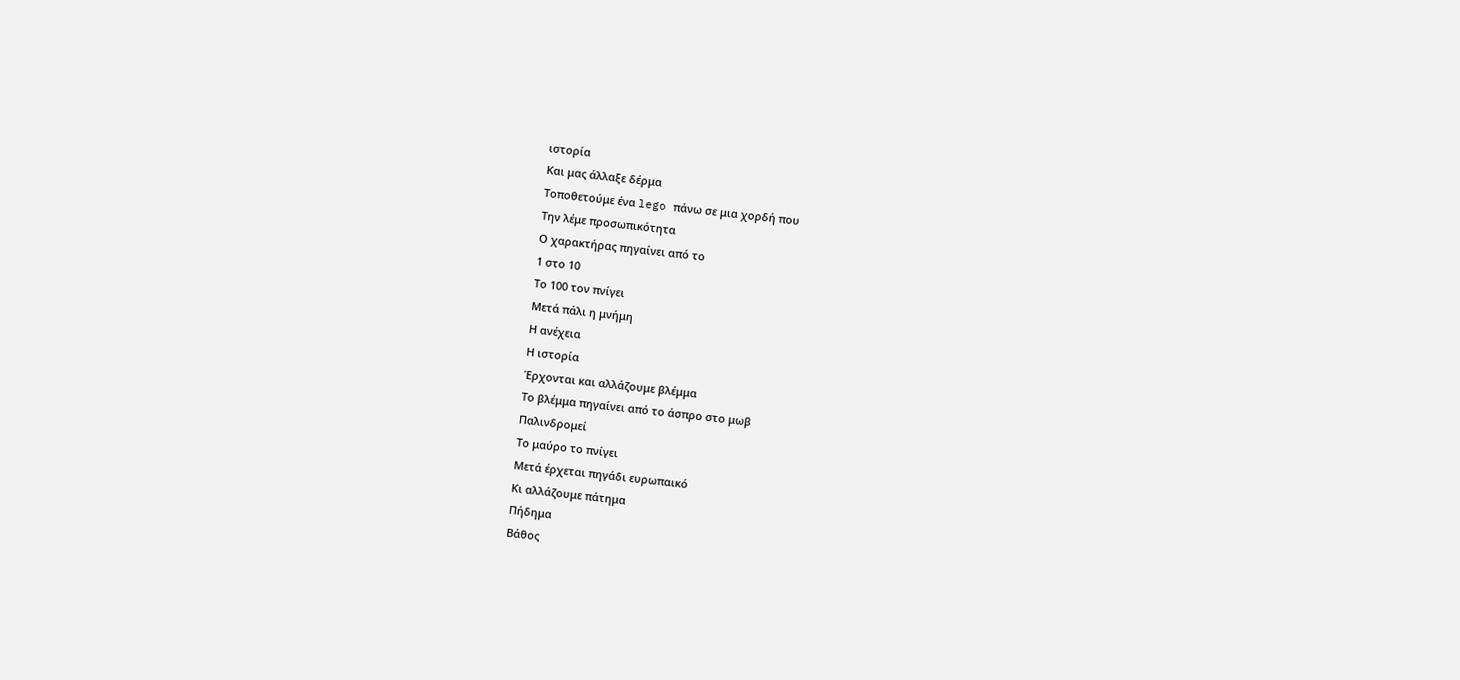ιστορία
Και μας άλλαξε δέρμα
Τοποθετούμε ένα lego πάνω σε μια χορδή που
Την λέμε προσωπικότητα
Ο χαρακτήρας πηγαίνει από το
1 στο 10
Το 100 τον πνίγει
Μετά πάλι η μνήμη
Η ανέχεια
Η ιστορία
Έρχονται και αλλάζουμε βλέμμα
Το βλέμμα πηγαίνει από το άσπρο στο μωβ
Παλινδρομεί
Το μαύρο το πνίγει
Μετά έρχεται πηγάδι ευρωπαικό
Κι αλλάζουμε πάτημα
Πήδημα
Βάθος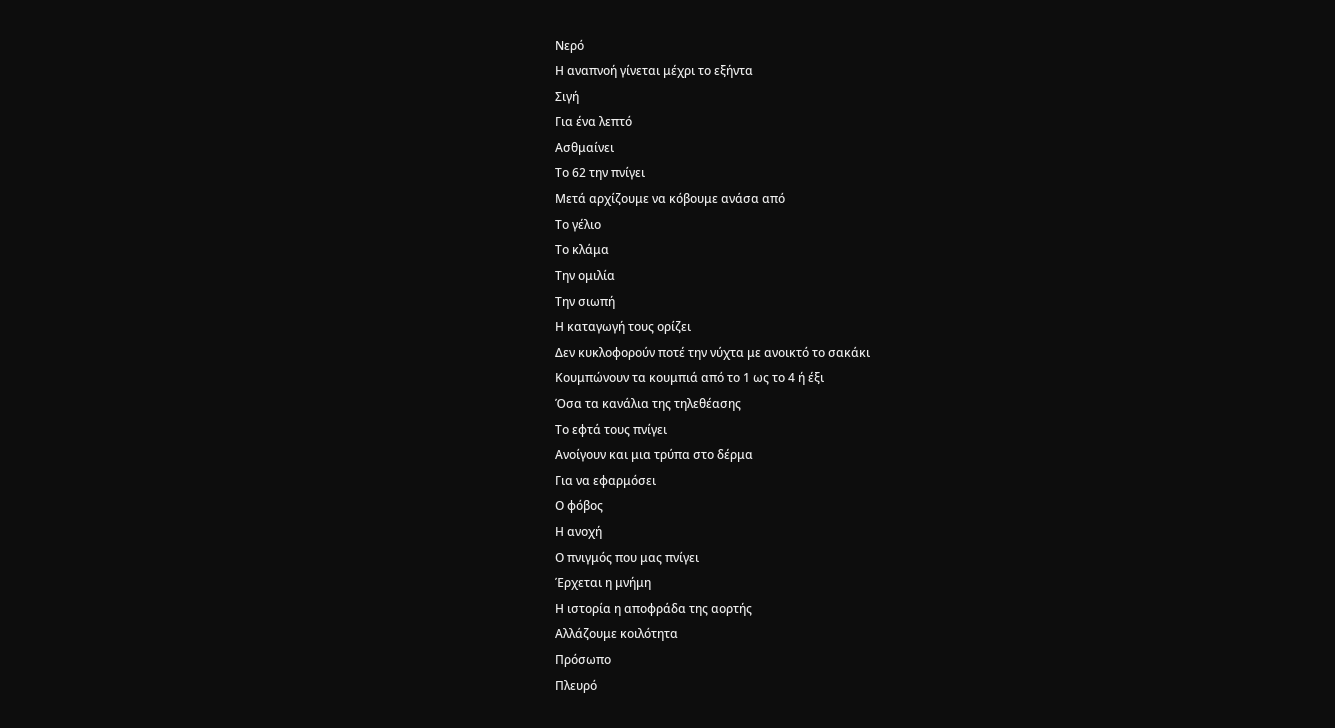Νερό
Η αναπνοή γίνεται μέχρι το εξήντα
Σιγή
Για ένα λεπτό
Ασθμαίνει
Το 62 την πνίγει
Μετά αρχίζουμε να κόβουμε ανάσα από
Το γέλιο
Το κλάμα
Την ομιλία
Την σιωπή
Η καταγωγή τους ορίζει
Δεν κυκλοφορούν ποτέ την νύχτα με ανοικτό το σακάκι
Κουμπώνουν τα κουμπιά από το 1 ως το 4 ή έξι
Όσα τα κανάλια της τηλεθέασης
Το εφτά τους πνίγει
Ανοίγουν και μια τρύπα στο δέρμα
Για να εφαρμόσει
Ο φόβος
Η ανοχή
Ο πνιγμός που μας πνίγει
Έρχεται η μνήμη
Η ιστορία η αποφράδα της αορτής
Αλλάζουμε κοιλότητα
Πρόσωπο
Πλευρό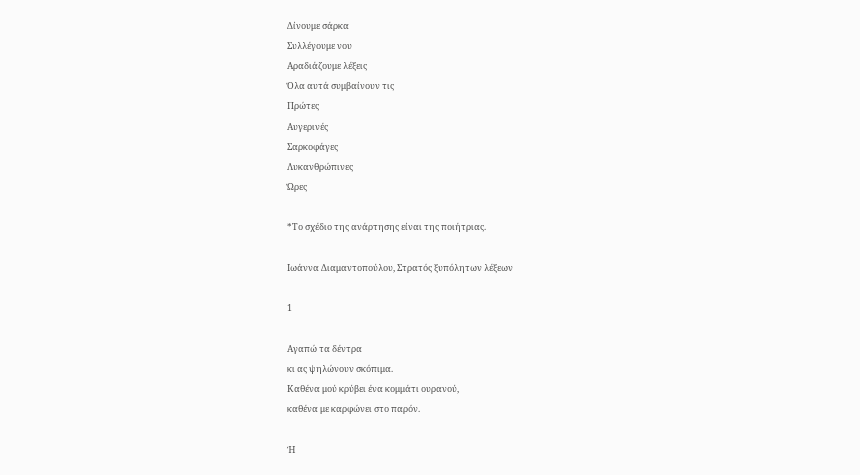Δίνουμε σάρκα
Συλλέγουμε νου
Αραδιάζουμε λέξεις
Όλα αυτά συμβαίνουν τις
Πρώτες
Αυγερινές
Σαρκοφάγες
Λυκανθρώπινες
Ώρες

*Το σχέδιο της ανάρτησης είναι της ποιήτριας.

Ιωάννα Διαμαντοπούλου, Στρατός ξυπόλητων λέξεων

1

Αγαπώ τα δέντρα
κι ας ψηλώνουν σκόπιμα.
Καθένα μού κρύβει ένα κομμάτι ουρανού,
καθένα με καρφώνει στο παρόν.

Ή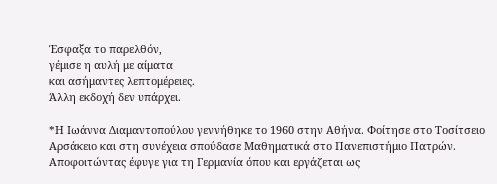Έσφαξα το παρελθόν,
γέμισε η αυλή με αίματα
και ασήμαντες λεπτομέρειες.
Άλλη εκδοχή δεν υπάρχει.

*Η Ιωάννα Διαμαντοπούλου γεννήθηκε το 1960 στην Αθήνα. Φοίτησε στο Τοσίτσειο Αρσάκειο και στη συνέχεια σπούδασε Μαθηματικά στο Πανεπιστήμιο Πατρών. Αποφοιτώντας έφυγε για τη Γερμανία όπου και εργάζεται ως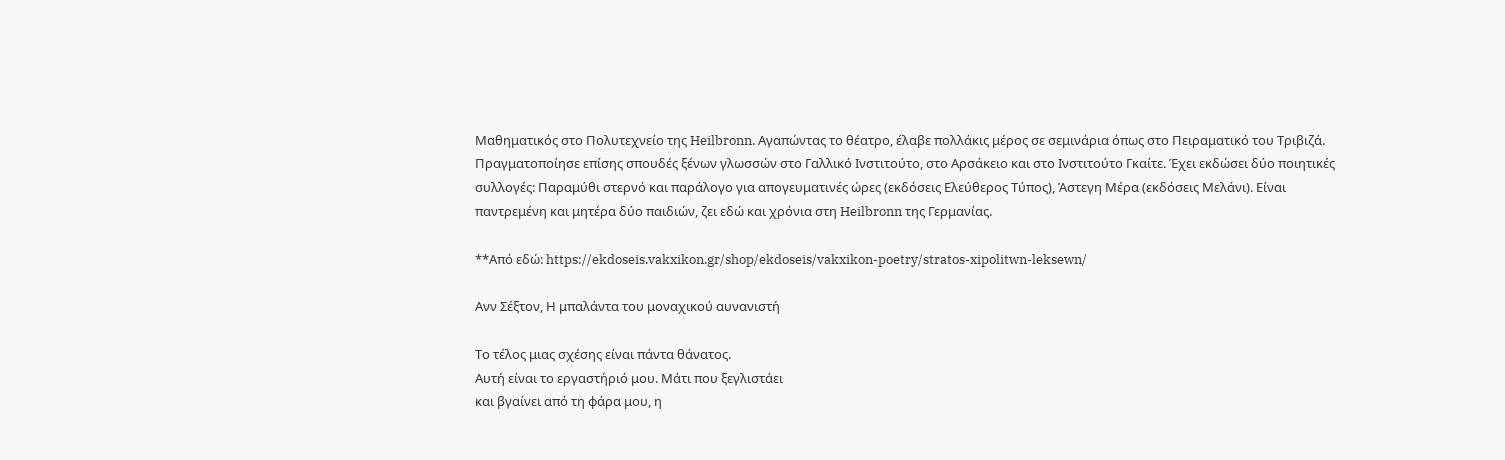Μαθηματικός στο Πολυτεχνείο της Heilbronn. Αγαπώντας το θέατρο, έλαβε πολλάκις μέρος σε σεμινάρια όπως στο Πειραματικό του Τριβιζά. Πραγματοποίησε επίσης σπουδές ξένων γλωσσών στο Γαλλικό Ινστιτούτο, στο Αρσάκειο και στο Ινστιτούτο Γκαίτε. Έχει εκδώσει δύο ποιητικές συλλογές: Παραμύθι στερνό και παράλογο για απογευματινές ώρες (εκδόσεις Ελεύθερος Τύπος), Άστεγη Μέρα (εκδόσεις Μελάνι). Είναι παντρεμένη και μητέρα δύο παιδιών, ζει εδώ και χρόνια στη Heilbronn της Γερμανίας.

**Από εδώ: https://ekdoseis.vakxikon.gr/shop/ekdoseis/vakxikon-poetry/stratos-xipolitwn-leksewn/

Ανν Σέξτον, Η μπαλάντα του μοναχικού αυνανιστή

Το τέλος μιας σχέσης είναι πάντα θάνατος.
Αυτή είναι το εργαστήριό μου. Μάτι που ξεγλιστάει
και βγαίνει από τη φάρα μου, η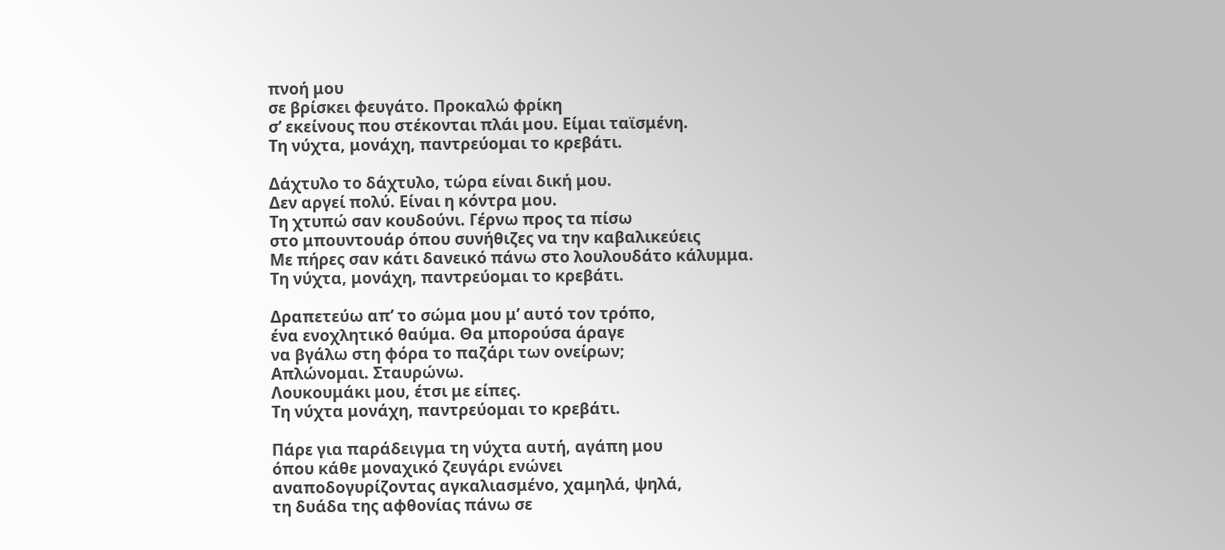πνοή μου
σε βρίσκει φευγάτο. Προκαλώ φρίκη
σ’ εκείνους που στέκονται πλάι μου. Είμαι ταϊσμένη.
Τη νύχτα, μονάχη, παντρεύομαι το κρεβάτι.

Δάχτυλο το δάχτυλο, τώρα είναι δική μου.
Δεν αργεί πολύ. Είναι η κόντρα μου.
Τη χτυπώ σαν κουδούνι. Γέρνω προς τα πίσω
στο μπουντουάρ όπου συνήθιζες να την καβαλικεύεις
Με πήρες σαν κάτι δανεικό πάνω στο λουλουδάτο κάλυμμα.
Tη νύχτα, μονάχη, παντρεύομαι το κρεβάτι.

Δραπετεύω απ’ το σώμα μου μ’ αυτό τον τρόπο,
ένα ενοχλητικό θαύμα. Θα μπορούσα άραγε
να βγάλω στη φόρα το παζάρι των ονείρων;
Απλώνομαι. Σταυρώνω.
Λουκουμάκι μου, έτσι με είπες.
Τη νύχτα μονάχη, παντρεύομαι το κρεβάτι.

Πάρε για παράδειγμα τη νύχτα αυτή, αγάπη μου
όπου κάθε μοναχικό ζευγάρι ενώνει
αναποδογυρίζοντας αγκαλιασμένο, χαμηλά, ψηλά,
τη δυάδα της αφθονίας πάνω σε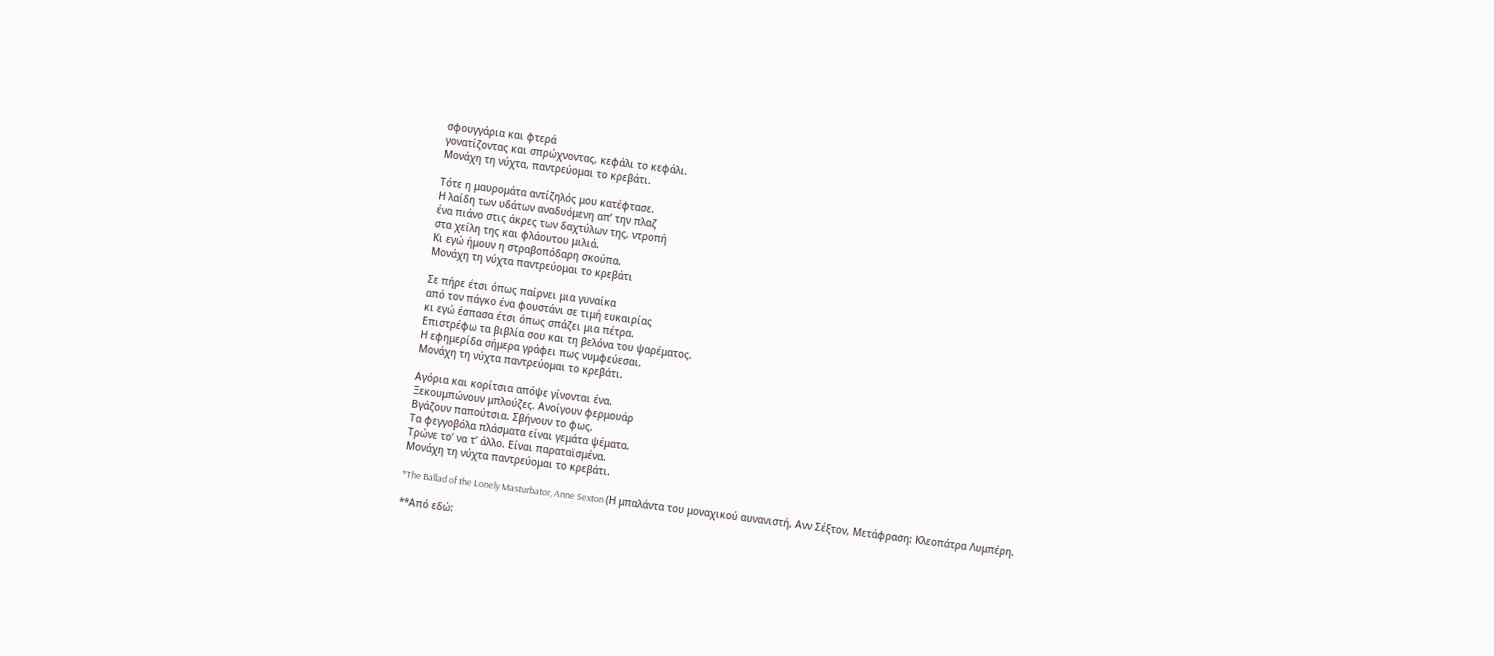σφουγγάρια και φτερά
γονατίζοντας και σπρώχνοντας, κεφάλι το κεφάλι.
Μονάχη τη νύχτα, παντρεύομαι το κρεβάτι.

Τότε η μαυρομάτα αντίζηλός μου κατέφτασε.
Η λαίδη των υδάτων αναδυόμενη απ’ την πλαζ
ένα πιάνο στις άκρες των δαχτύλων της, ντροπή
στα χείλη της και φλάουτου μιλιά.
Κι εγώ ήμουν η στραβοπόδαρη σκούπα.
Μονάχη τη νύχτα παντρεύομαι το κρεβάτι

Σε πήρε έτσι όπως παίρνει μια γυναίκα
από τον πάγκο ένα φουστάνι σε τιμή ευκαιρίας
κι εγώ έσπασα έτσι όπως σπάζει μια πέτρα.
Επιστρέφω τα βιβλία σου και τη βελόνα του ψαρέματος.
Η εφημερίδα σήμερα γράφει πως νυμφεύεσαι.
Μονάχη τη νύχτα παντρεύομαι το κρεβάτι.

Αγόρια και κορίτσια απόψε γίνονται ένα.
Ξεκουμπώνουν μπλούζες. Ανοίγουν φερμουάρ
Βγάζουν παπούτσια. Σβήνουν το φως.
Τα φεγγοβόλα πλάσματα είναι γεμάτα ψέματα.
Τρώνε το’ να τ’ άλλο. Είναι παραταϊσμένα.
Μονάχη τη νύχτα παντρεύομαι το κρεβάτι.

*The Ballad of the Lonely Masturbator, Anne Sexton (Η μπαλάντα του μοναχικού αυνανιστή, Ανν Σέξτον, Μετάφραση: Κλεοπάτρα Λυμπέρη.

**Από εδώ: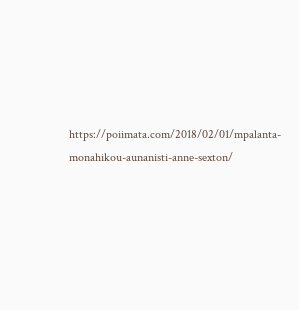https://poiimata.com/2018/02/01/mpalanta-monahikou-aunanisti-anne-sexton/